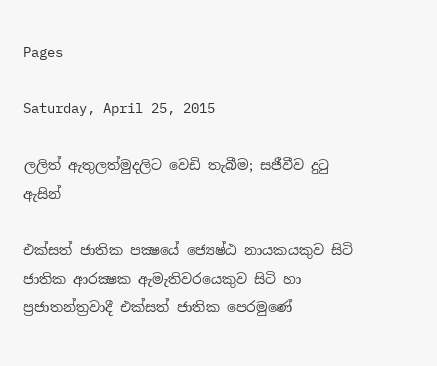Pages

Saturday, April 25, 2015

ලලිත් ඇතුලත්මුදලිට වෙඩි තැබීම; සජීවීව දුටු ඇසින්

එක්‌සත් ජාතික පක්‍ෂයේ ජ්‍යෙෂ්ඨ නායකයකුව සිටි ජාතික ආරක්‍ෂක ඇමැතිවරයෙකුව සිටි හා ප්‍රජාතන්ත්‍රවාදී එක්‌සත් ජාතික පෙරමුණේ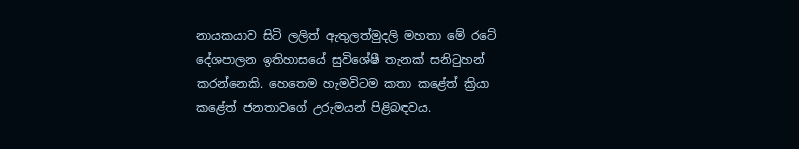නායකයාව සිටි ලලිත් ඇතුලත්මුදලි මහතා මේ රටේ දේශපාලන ඉතිහාසයේ සුවිශේෂී තැනක්‌ සනිටුහන් කරන්නෙකි. හෙතෙම හැමවිටම කතා කළේත් ක්‍රියා කළේත් ජනතාවගේ උරුමයන් පිළිබඳවය.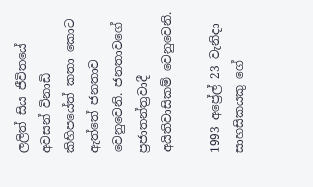ලලිත් සිය ජීවිතයේ අවසන් විනාඩි කිහිපයේත් කතා කොට ඇත්තේ ජනතාව වෙනුවෙනි. ජනතාවගේ ප්‍රජාතන්ත්‍රවාදී අයිතිවාසිකම් වෙනුවෙනි.

1993 අප්‍රේල් 23 වැනිදා සාහසිකයකු ගේ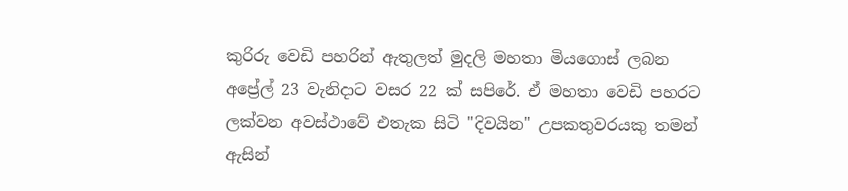කුරිරු වෙඩි පහරින් ඇතුලත් මුදලි මහතා මියගොස්‌ ලබන අප්‍රේල් 23 වැනිදාට වසර 22 ක්‌ සපිරේ. ඒ මහතා වෙඩි පහරට ලක්‌වන අවස්‌ථාවේ එතැක සිටි "දිවයින" උපකතුවරයකු තමන් ඇසින්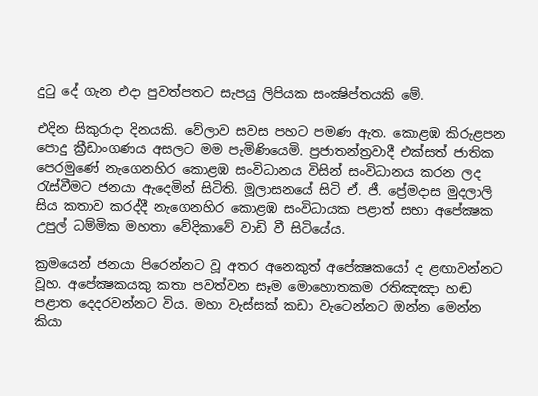දුටු දේ ගැන එදා පුවත්පතට සැපයු ලිපියක සංක්‍ෂිප්තයකි මේ.

එදින සිකුරාදා දිනයකි. වේලාව සවස පහට පමණ ඇත. කොළඹ කිරුළපන පොදු ක්‍රීඩාංගණය අසලට මම පැමිණියෙමි. ප්‍රජාතන්ත්‍රවාදී එක්‌සත් ජාතික පෙරමුණේ නැගෙනහිර කොළඹ සංවිධානය විසින් සංවිධානය කරන ලද රැස්‌වීමට ජනයා ඇදෙමින් සිටිති. මූලාසනයේ සිටි ඒ. ජී. ප්‍රේමදාස මුදලාලි සිය කතාව කරද්දී නැගෙනහිර කොළඹ සංවිධායක පළාත් සභා අපේක්‍ෂක උපුල් ධම්මික මහතා වේදිකාවේ වාඩි වී සිටියේය.

ක්‍රමයෙන් ජනයා පිරෙන්නට වූ අතර අනෙකුත් අපේක්‍ෂකයෝ ද ළඟාවන්නට වූහ. අපේක්‍ෂකයකු කතා පවත්වන සෑම මොහොතකම රතිඤඤා හඬ පළාත දෙදරවන්නට විය. මහා වැස්‌සක්‌ කඩා වැටෙන්නට ඔන්න මෙන්න කියා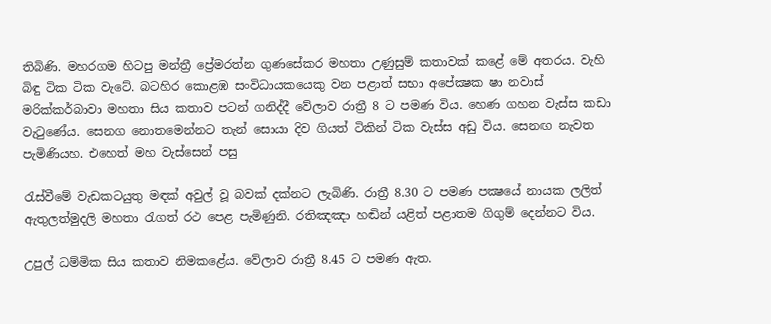තිබිණි. මහරගම හිටපු මන්ත්‍රී ප්‍රේමරත්න ගුණසේකර මහතා උණුසුම් කතාවක්‌ කළේ මේ අතරය. වැහි බිඳු ටික ටික වැටේ. බටහිර කොළඹ සංවිධායකයෙකු වන පළාත් සභා අපේක්‍ෂක ෂා නවාස්‌ මරික්‌කර්බාවා මහතා සිය කතාව පටන් ගනිද්දී වේලාව රාත්‍රී 8 ට පමණ විය. හෙණ ගහන වැස්‌ස කඩා වැටුණේය. සෙනග නොතමෙන්නට තැන් සොයා දිව ගියත් ටිකින් ටික වැස්‌ස අඩු විය. සෙනඟ නැවත පැමිණියහ. එහෙත් මහ වැස්‌සෙන් පසු

රැස්‌වීමේ වැඩකටයුතු මඳක්‌ අවුල් වූ බවක්‌ දක්‌නට ලැබිණි. රාත්‍රී 8.30 ට පමණ පක්‍ෂයේ නායක ලලිත් ඇතුලත්මුදලි මහතා රැගත් රථ පෙළ පැමිණුනි. රතිඤඤා හඬින් යළිත් පළාතම ගිගුම් දෙන්නට විය.

උපුල් ධම්මික සිය කතාව නිමකළේය. වේලාව රාත්‍රී 8.45 ට පමණ ඇත.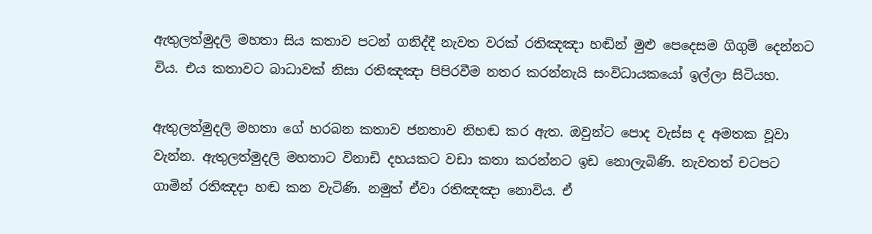ඇතුලත්මුදලි මහතා සිය කතාව පටන් ගනිද්දී නැවත වරක්‌ රතිඤඤා හඬින් මුළු පෙදෙසම ගිගුම් දෙන්නට විය. එය කතාවට බාධාවක්‌ නිසා රතිඤඤා පිපිරවීම නතර කරන්නැයි සංවිධායකයෝ ඉල්ලා සිටියහ.

ඇතුලත්මුදලි මහතා ගේ හරබන කතාව ජනතාව නිහඬ කර ඇත. ඔවුන්ට පොද වැස්‌ස ද අමතක වූවා වැන්න. ඇතුලත්මුදලි මහතාට විනාඩි දහයකට වඩා කතා කරන්නට ඉඩ නොලැබිණි. නැවතත් චටපට ගාමින් රතිඤදා හඬ කන වැටිණි. නමුත් ඒවා රතිඤඤා නොවිය. ඒ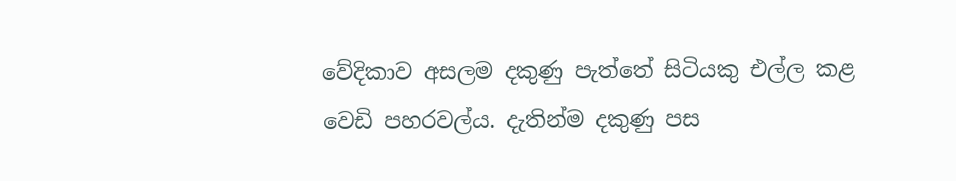වේදිකාව අසලම දකුණු පැත්තේ සිටියකු එල්ල කළ වෙඩි පහරවල්ය. දැතින්ම දකුණු පස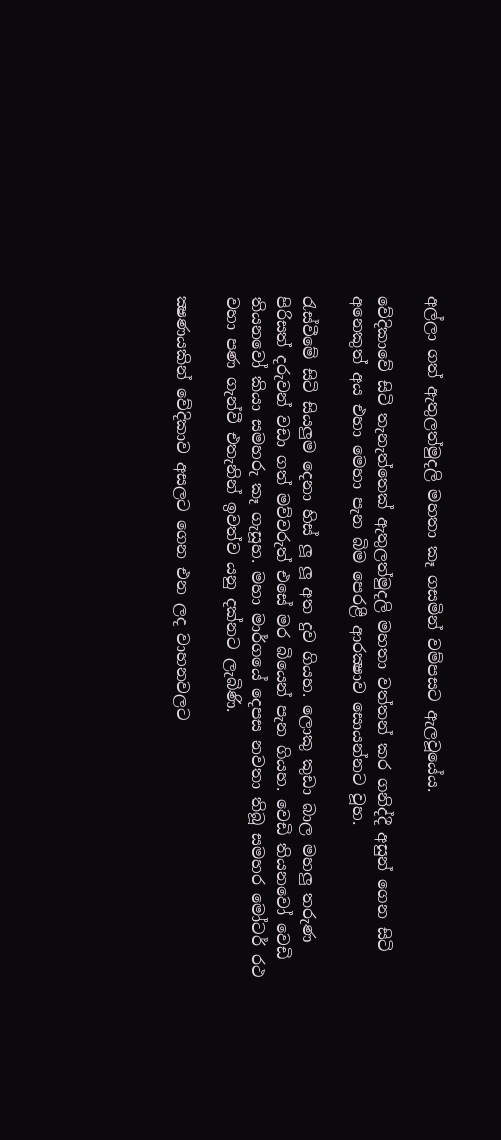අල්ලා ගත් ඇතුලත්මුදලි මහතා කෑ ගසමින් වම්පසට ඇලවූයේය.

වේදිකාවේ සිටි තැනැත්තෙක්‌ ඇතුලත්මුදලි මහතා වත්තන් කර ගනිද්දී අසුන් ගෙන සිටි අනෙකුත් අය එහා මෙහා පැන බිම පෙරළී ආරක්‍ෂාව සොයන්නට වූහ.

රැස්‌වීමේ සිටි සියලුම දෙනා හිස්‌ ලූ ලූ අත දුව ගියහ. ලොකු කුඩා බාල මහලු තරුණ පිරිසත් දරුවන් වඩා ගත් මව්වරුත් එසේ මර බියෙන් පැන ගියහ. වෙඩි තියනවෝ වෙඩි තියනවෝ කියා සමහරු කෑ ගැසූහ. මහා මාර්ගයේ දෙපස නවතා තිබූ සමහර මෝටර් රථ වහා පණ ගැන්වී එතැනින් ඉවත්ව යනු දක්‌නට ලැබිණි.

ක්‍ෂණයකින් වේදිකාව අසලට ගෙන එන ලද වාහනවලට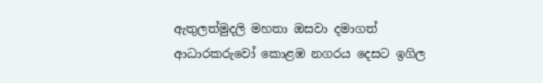ඇතුලත්මුදලි මහතා ඔසවා දමාගත් ආධාරකරුවෝ කොළඹ නගරය දෙසට ඉගිල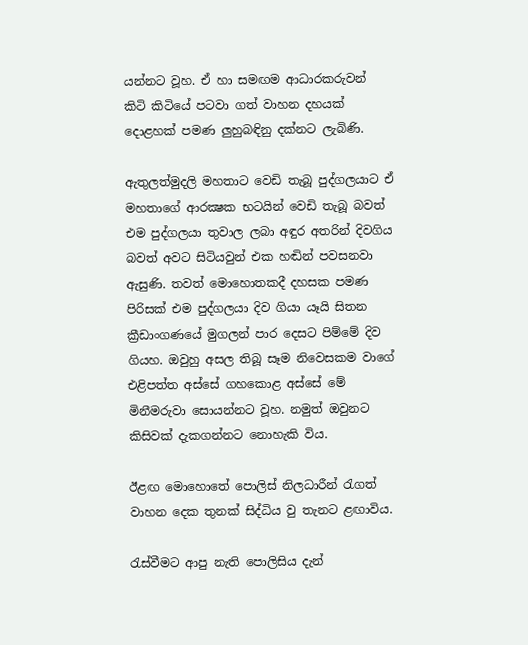යන්නට වූහ. ඒ හා සමඟම ආධාරකරුවන් කිටි කිටියේ පටවා ගත් වාහන දහයක්‌ දොළහක්‌ පමණ ලුහුබඳිනු දක්‌නට ලැබිණි.

ඇතුලත්මුදලි මහතාට වෙඩි තැබූ පුද්ගලයාට ඒ මහතාගේ ආරක්‍ෂක භටයින් වෙඩි තැබූ බවත් එම පුද්ගලයා තුවාල ලබා අඳුර අතරින් දිවගිය බවත් අවට සිටියවුන් එක හඬින් පවසනවා ඇසුණි. තවත් මොහොතකදී දහසක පමණ පිරිසක්‌ එම පුද්ගලයා දිව ගියා යෑයි සිතන ක්‍රීඩාංගණයේ මුගලන් පාර දෙසට පිම්මේ දිව ගියහ. ඔවුහු අසල තිබූ සෑම නිවෙසකම වාගේ එළිපත්ත අස්‌සේ ගහකොළ අස්‌සේ මේ මිනීමරුවා සොයන්නට වූහ. නමුත් ඔවුනට කිසිවක්‌ දැකගන්නට නොහැකි විය.

ඊළඟ මොහොතේ පොලිස්‌ නිලධාරීන් රැගත් වාහන දෙක තුනක්‌ සිද්ධිය වු තැනට ළඟාවිය.

රැස්‌වීමට ආපු නැති පොලිසිය දැන්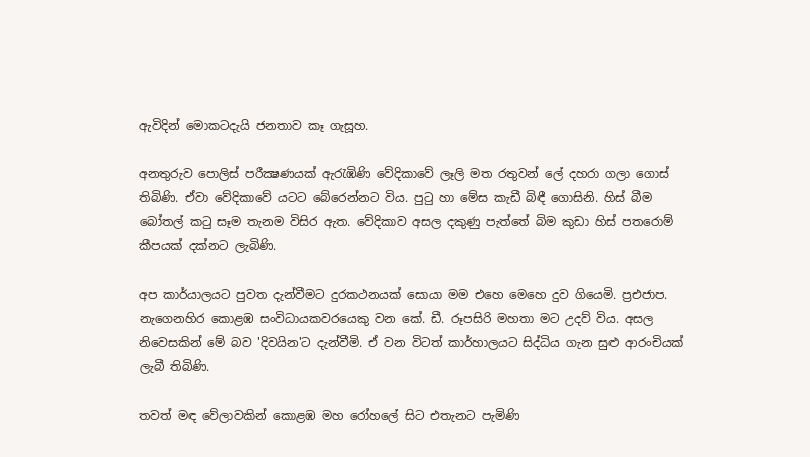ඇවිදින් මොකටදැයි ජනතාව කෑ ගැසූහ.

අනතුරුව පොලිස්‌ පරීක්‍ෂණයක්‌ ඇරැඹිණි වේදිකාවේ ලෑලි මත රතුවන් ලේ දහරා ගලා ගොස්‌ තිබිණි. ඒවා වේදිකාවේ යටට බේරෙන්නට විය. පුටු හා මේස කැඩී බිඳී ගොසිනි. හිස්‌ බීම බෝතල් කටු සෑම තැනම විසිර ඇත. වේදිකාව අසල දකුණු පැත්තේ බිම කුඩා හිස්‌ පතරොම් කීපයක්‌ දක්‌නට ලැබිණි.

අප කාර්යාලයට පුවත දැන්වීමට දුරකථනයක්‌ සොයා මම එහෙ මෙහෙ දුව ගියෙමි. ප්‍රඑජාප. නැගෙනහිර කොළඹ සංවිධායකවරයෙකු වන කේ. ඩී. රූපසිරි මහතා මට උදව් විය. අසල නිවෙසකින් මේ බව 'දිවයින'ට දැන්වීමි. ඒ වන විටත් කාර්හාලයට සිද්ධිය ගැන සුළු ආරංචියක්‌ ලැබී තිබිණි.

තවත් මඳ වේලාවකින් කොළඹ මහ රෝහලේ සිට එතැනට පැමිණි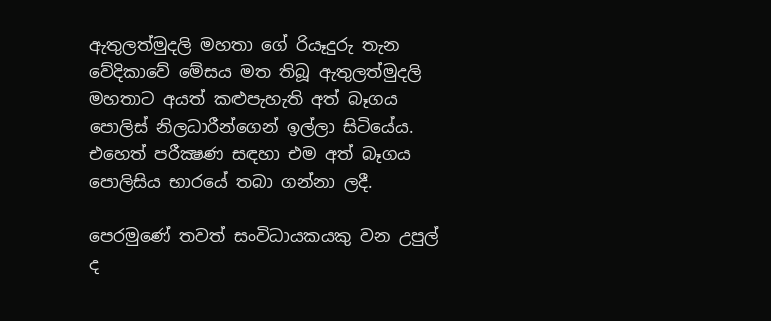ඇතුලත්මුදලි මහතා ගේ රියෑදුරු තැන වේදිකාවේ මේසය මත තිබූ ඇතුලත්මුදලි මහතාට අයත් කළුපැහැති අත් බෑගය පොලිස්‌ නිලධාරීන්ගෙන් ඉල්ලා සිටියේය. එහෙත් පරීක්‍ෂණ සඳහා එම අත් බෑගය පොලිසිය භාරයේ තබා ගන්නා ලදී.

පෙරමුණේ තවත් සංවිධායකයකු වන උපුල් ද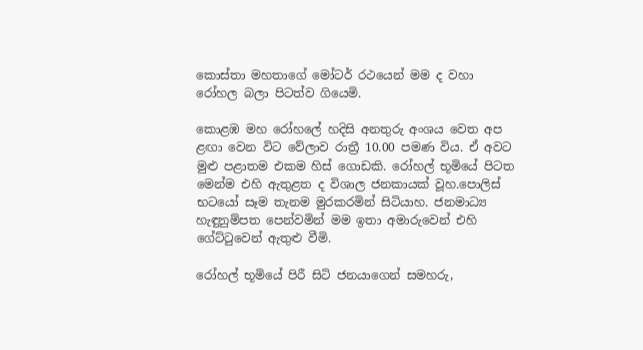කොස්‌තා මහතාගේ මෝටර් රථයෙන් මම ද වහා රෝහල බලා පිටත්ව ගියෙමි.

කොළඹ මහ රෝහලේ හදිසි අනතුරු අංශය වෙත අප ළඟා වෙන විට වේලාව රාත්‍රී 10.00 පමණ විය. ඒ අවට මුළු පළාතම එකම හිස්‌ ගොඩකි. රෝහල් භූමියේ පිටත මෙන්ම එහි ඇතුළත ද විශාල ජනකායක්‌ වූහ.පොලිස්‌ භටයෝ සෑම තැනම මුරකරමින් සිටියාහ. ජනමාධ්‍ය හැඳුනුම්පත පෙන්වමින් මම ඉතා අමාරුවෙන් එහි ගේට්‌ටුවෙන් ඇතුළු වීමි.

රෝහල් භූමියේ පිරී සිටි ජනයාගෙන් සමහරු,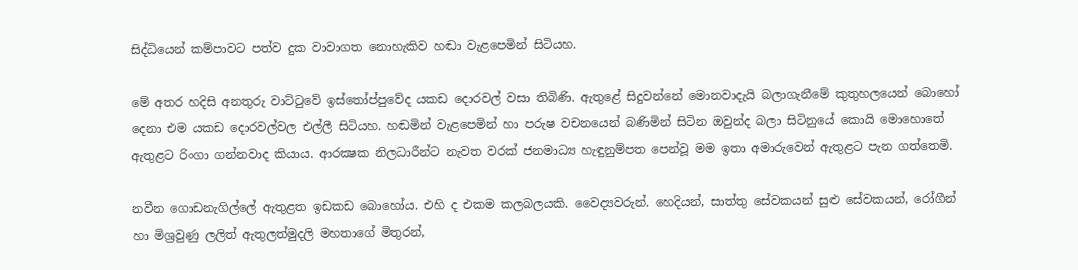සිද්ධියෙන් කම්පාවට පත්ව දුක වාවාගත නොහැකිව හඬා වැළපෙමින් සිටියහ.

මේ අතර හදිසි අනතුරු වාට්‌ටුවේ ඉස්‌තෝප්පුවේද යකඩ දොරවල් වසා තිබිණි. ඇතුළේ සිදුවන්නේ මොනවාදැයි බලාගැනීමේ කුතුහලයෙන් බොහෝ දෙනා එම යකඩ දොරවල්වල එල්ලී සිටියහ. හඬමින් වැළපෙමින් හා පරුෂ වචනයෙන් බණිමින් සිටින ඔවුන්ද බලා සිටිනුයේ කොයි මොහොතේ ඇතුළට රිංගා ගන්නවාද කියාය. ආරක්‍ෂක නිලධාරීන්ට නැවත වරක්‌ ජනමාධ්‍ය හැඳුනුම්පත පෙන්වූ මම ඉතා අමාරුවෙන් ඇතුළට පැන ගත්තෙමි.

නවීන ගොඩනැගිල්ලේ ඇතුළත ඉඩකඩ බොහෝය. එහි ද එකම කලබලයකි. වෛද්‍යවරුන්. හෙදියන්, සාත්තු සේවකයන් සුළු සේවකයන්, රෝගීන් හා මිශ්‍රවුණු ලලිත් ඇතුලත්මුදලි මහතාගේ මිතුරන්,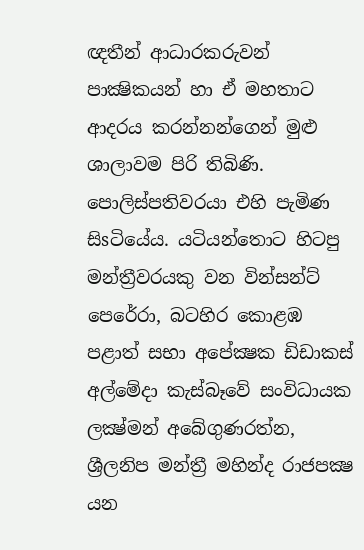ඥතීන් ආධාරකරුවන් පාක්‍ෂිකයන් හා ඒ මහතාට ආදරය කරන්නන්ගෙන් මුළු ශාලාවම පිරි තිබිණි. පොලිස්‌පතිවරයා එහි පැමිණ සිsටියේය. යටියන්තොට හිටපු මන්ත්‍රීවරයකු වන වින්සන්ට්‌ පෙරේරා, බටහිර කොළඹ පළාත් සභා අපේක්‍ෂක ඩිඩාකස්‌ අල්මේදා කැස්‌බෑවේ සංවිධායක ලක්‍ෂ්මන් අබේගුණරත්න, ශ්‍රීලනිප මන්ත්‍රී මහින්ද රාජපක්‍ෂ යන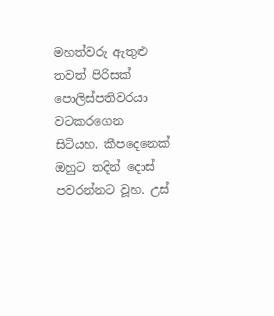මහත්වරු ඇතුළු තවත් පිරිසක්‌ පොලිස්‌පතිවරයා වටකරගෙන සිටියහ. කීපදෙනෙක්‌ ඔහුට තදින් දොස්‌ පවරන්නට වූහ. උස්‌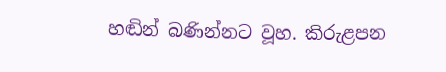හඬින් බණින්නට වූහ. කිරුළපන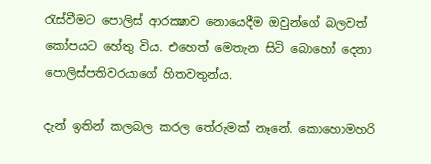රැස්‌වීමට පොලිස්‌ ආරක්‍ෂාව නොයෙදීම ඔවුන්ගේ බලවත් කෝපයට හේතු විය. එහෙත් මෙතැන සිටි බොහෝ දෙනා පොලිස්‌පතිවරයාගේ හිතවතුන්ය.

දැන් ඉතින් කලබල කරල තේරුමක්‌ නෑනේ. කොහොමහරි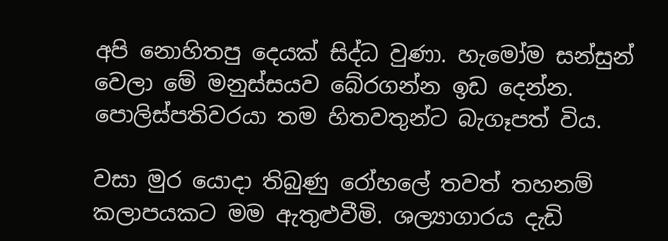අපි නොහිතපු දෙයක්‌ සිද්ධ වුණා. හැමෝම සන්සුන් වෙලා මේ මනුස්‌සයව බේරගන්න ඉඩ දෙන්න. පොලිස්‌පතිවරයා තම හිතවතුන්ට බැගෑපත් විය.

වසා මුර යොදා තිබුණු රෝහලේ තවත් තහනම් කලාපයකට මම ඇතුළුවීමි. ශල්‍යාගාරය දැඩි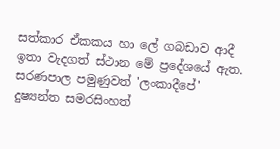සත්කාර ඒකකය හා ලේ ගබඩාව ආදී ඉතා වැදගත් ස්‌ථාන මේ ප්‍රදේශයේ ඇත. සරණපාල පමුණුවත් 'ලංකාදීපේ' දුෂ්‍යන්ත සමරසිංහත්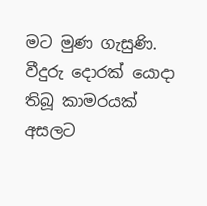මට මුණ ගැසුණි. වීදුරු දොරක්‌ යොදා තිබූ කාමරයක්‌ අසලට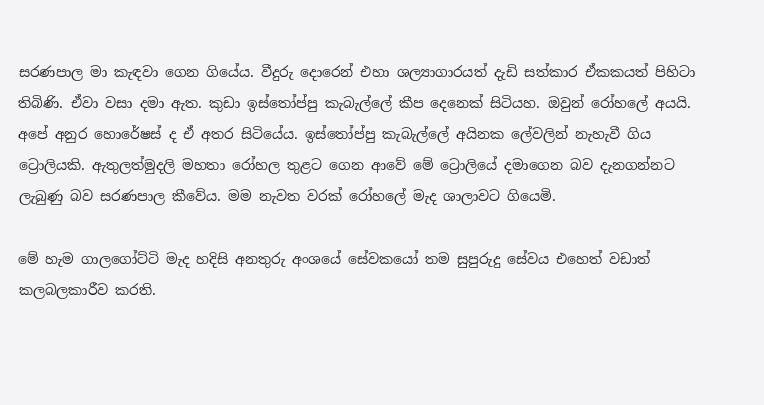සරණපාල මා කැඳවා ගෙන ගියේය. වීදුරු දොරෙන් එහා ශල්‍යාගාරයත් දැඩි සත්කාර ඒකකයත් පිහිටා තිබිණි. ඒවා වසා දමා ඇත. කුඩා ඉස්‌තෝප්පු කැබැල්ලේ කීප දෙනෙක්‌ සිටියහ. ඔවුන් රෝහලේ අයයි. අපේ අනුර හොරේෂස්‌ ද ඒ අතර සිටියේය. ඉස්‌තෝප්පු කැබැල්ලේ අයිනක ලේවලින් නැහැවී ගිය ට්‍රොලියකි. ඇතුලත්මුදලි මහතා රෝහල තුළට ගෙන ආවේ මේ ට්‍රොලියේ දමාගෙන බව දැනගන්නට ලැබුණු බව සරණපාල කීවේය. මම නැවත වරක්‌ රෝහලේ මැද ශාලාවට ගියෙමි.

මේ හැම ගාලගෝට්‌ටි මැද හදිසි අනතුරු අංශයේ සේවකයෝ තම සුපුරුදු සේවය එහෙත් වඩාත් කලබලකාරීව කරති.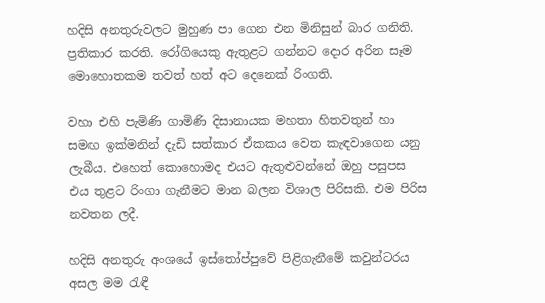හදිසි අනතුරුවලට මුහුණ පා ගෙන එන මිනිසුන් බාර ගනිති. ප්‍රතිකාර කරති. රෝගියෙකු ඇතුළට ගන්නට දොර අරින සෑම මොහොතකම තවත් හත් අට දෙනෙක්‌ රිංගති.

වහා එහි පැමිණි ගාමිණි දිසානායක මහතා හිතවතුන් හා සමඟ ඉක්‌මනින් දැඩි සත්කාර ඒකකය වෙත කැඳවාගෙන යනු ලැබීය. එහෙත් කොහොමද එයට ඇතුළුවන්නේ ඔහු පසුපස එය තුළට රිංගා ගැනීමට මාන බලන විශාල පිරිසකි. එම පිරිස නවතන ලදී.

හදිසි අනතුරු අංශයේ ඉස්‌තෝප්පුවේ පිළිගැනීමේ කවුන්ටරය අසල මම රැඳී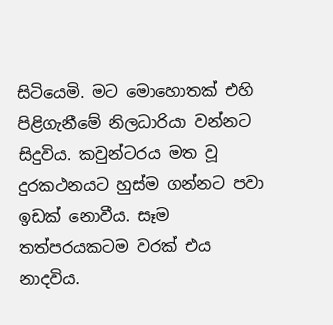සිටියෙමි. මට මොහොතක්‌ එහි පිළිගැනීමේ නිලධාරියා වන්නට සිදුවිය. කවුන්ටරය මත වූ දුරකථනයට හුස්‌ම ගන්නට පවා ඉඩක්‌ නොවීය. සෑම තත්පරයකටම වරක්‌ එය නාදවිය.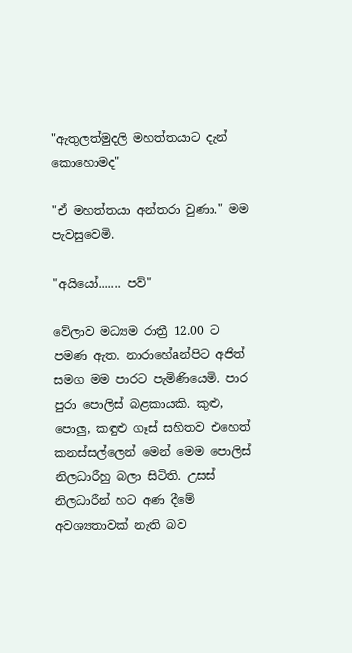"ඇතුලත්මුදලි මහත්තයාට දැන් කොහොමද"

"ඒ මහත්තයා අන්තරා වුණා." මම පැවසුවෙමි.

"අයියෝ....... පව්"

වේලාව මධ්‍යම රාත්‍රී 12.00 ට පමණ ඇත. නාරාහේaන්පිට අජිත් සමග මම පාරට පැමිණියෙමි. පාර පුරා පොලිස්‌ බළකායකි. කුළු, පොලු, කඳුළු ගෑස්‌ සහිතව එහෙත් කනස්‌සල්ලෙන් මෙන් මෙම පොලිස්‌ නිලධාරීහු බලා සිටිති. උසස්‌ නිලධාරීන් හට අණ දීමේ අවශ්‍යතාවක්‌ නැති බව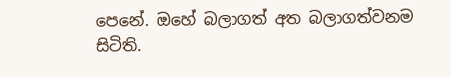පෙනේ. ඔහේ බලාගත් අත බලාගත්වනම සිටිති.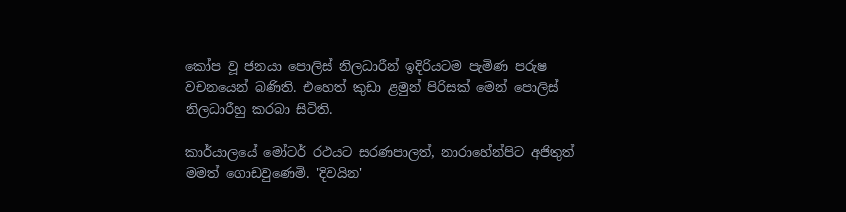කෝප වූ ජනයා පොලිස්‌ නිලධාරීන් ඉදිරියටම පැමිණ පරුෂ වචනයෙන් බණිති. එහෙත් කුඩා ළමුන් පිරිසක්‌ මෙන් පොලිස්‌ නිලධාරීහු කරබා සිටිති.

කාර්යාලයේ මෝටර් රථයට සරණපාලත්, නාරාහේන්පිට අජිතුත් මමත් ගොඩවුණෙමි. 'දිවයින'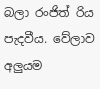බලා රංජිත් රිය පැදවීය. වේලාව අලුයම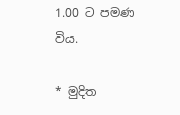1.00 ට පමණ විය.

* මුදිත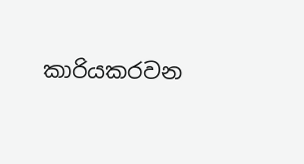කාරියකරවන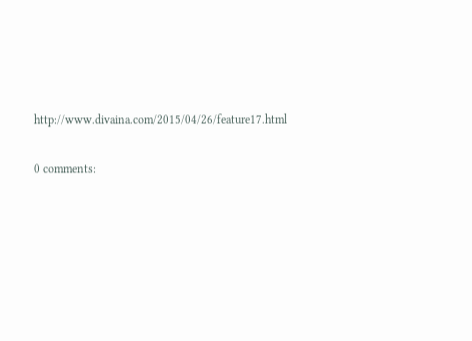http://www.divaina.com/2015/04/26/feature17.html

0 comments: